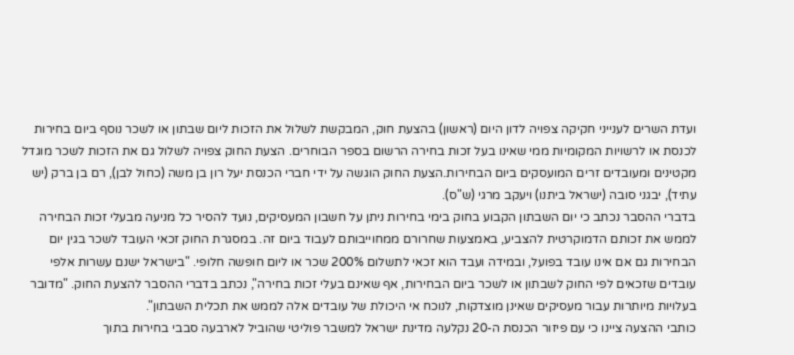ועדת השרים לענייני חקיקה צפויה לדון היום (ראשון) בהצעת חוק, המבקשת לשלול את הזכות ליום שבתון או לשכר נוסף ביום בחירות לכנסת או לרשויות המקומיות ממי שאינו בעל זכות בחירה הרשום בספר הבוחרים. הצעת החוק צפויה לשלול גם את הזכות לשכר מוגדל מקטינים ומעובדים זרים המועסקים ביום הבחירות.הצעת החוק הוגשה על ידי חברי הכנסת יעל רון בן משה (כחול לבן), רם בן ברק (יש עתיד), יבגני סובה (ישראל ביתנו) ויעקב מרגי (ש"ס).
בדברי ההסבר נכתב כי יום השבתון הקבוע בחוק בימי בחירות ניתן על חשבון המעסיקים, נועד להסיר כל מניעה מבעלי זכות הבחירה לממש את זכותם הדמוקרטית להצביע, באמצעות שחרורם ממחוייבותם לעבוד ביום זה. במסגרת החוק זכאי העובד לשכר בגין יום הבחירות גם אם אינו עובד בפועל, ובמידה ועבד הוא זכאי לתשלום 200% שכר או ליום חופשה חלופי. "בישראל ישנם עשרות אלפי עובדים שזכאים לפי החוק לשבתון או לשכר ביום הבחירות, אף שאינם בעלי זכות בחירה", נכתב בדברי ההסבר להצעת החוק. "מדובר בעלויות מיותרות עבור מעסיקים שאינן מוצדקות, לנוכח אי היכולת של עובדים אלה לממש את תכלית השבתון".
כותבי ההצעה ציינו כי עם פיזור הכנסת ה-20 נקלעה מדינת ישראל למשבר פוליטי שהוביל לארבעה סבבי בחירות בתוך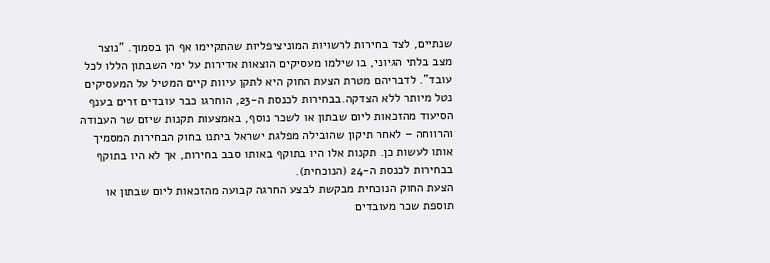שנתיים, לצד בחירות לרשויות המוניציפליות שהתקיימו אף הן בסמוך. "נוצר מצב בלתי הגיוני, בו שילמו מעסיקים הוצאות אדירות על ימי השבתון הללו לכל עובד". לדבריהם מטרת הצעת החוק היא לתקן עיוות קיים המטיל על המעסיקים נטל מיותר ללא הצדקה.בבחירות לכנסת ה-23, הוחרגו כבר עובדים זרים בענף הסיעוד מהזכאות ליום שבתון או לשכר נוסף, באמצעות תקנות שיזם שר העבודה והרווחה – לאחר תיקון שהובילה מפלגת ישראל ביתנו בחוק הבחירות המסמיך אותו לעשות כן. תקנות אלו היו בתוקף באותו סבב בחירות, אך לא היו בתוקף בבחירות לכנסת ה-24 (הנוכחית).
הצעת החוק הנוכחית מבקשת לבצע החרגה קבועה מהזכאות ליום שבתון או תוספת שכר מעובדים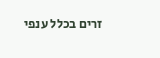זרים בכלל ענפי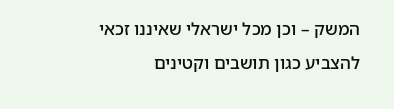המשק – וכן מכל ישראלי שאיננו זכאי להצביע כגון תושבים וקטינים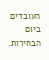העובדים ביום הבחירות.